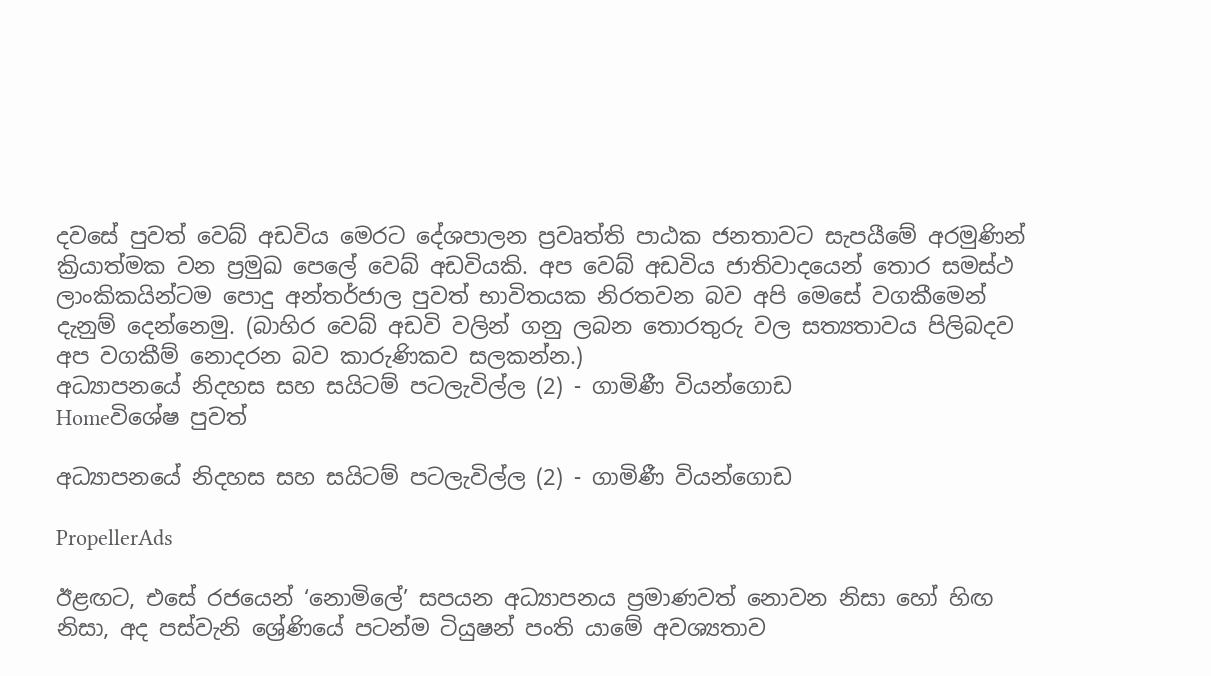දවසේ පුවත් වෙබ් අඩවිය මෙරට දේශපාලන ප්‍රවෘත්ති පාඨක ජනතාවට සැපයීමේ අරමුණින් ක්‍රියාත්මක වන ප්‍රමුඛ පෙලේ වෙබ් අඩවියකි. අප වෙබ් අඩවිය ජාතිවාදයෙන් තොර සමස්ථ ලාංකිකයින්ටම පොදු අන්තර්ජාල පුවත් භාවිතයක නිරතවන බව අපි මෙසේ වගකීමෙන් දැනුම් දෙන්නෙමු. (බාහිර වෙබ් අඩවි වලින් ගනු ලබන තොරතුරු වල සත්‍යතාවය පිලිබදව අප වගකීම් නොදරන බව කාරුණිකව සලකන්න.)
අධ්‍යාපනයේ නිදහස සහ සයිටම් පටලැවිල්ල (2) - ගාමිණී වියන්ගොඩ
Homeවිශේෂ පුවත්

අධ්‍යාපනයේ නිදහස සහ සයිටම් පටලැවිල්ල (2) - ගාමිණී වියන්ගොඩ

PropellerAds

ඊළඟට, එසේ රජයෙන් ‘නොමිලේ’ සපයන අධ්‍යාපනය ප්‍රමාණවත් නොවන නිසා හෝ හිඟ නිසා, අද පස්වැනි ශ්‍රේණියේ පටන්ම ටියුෂන් පංති යාමේ අවශ්‍යතාව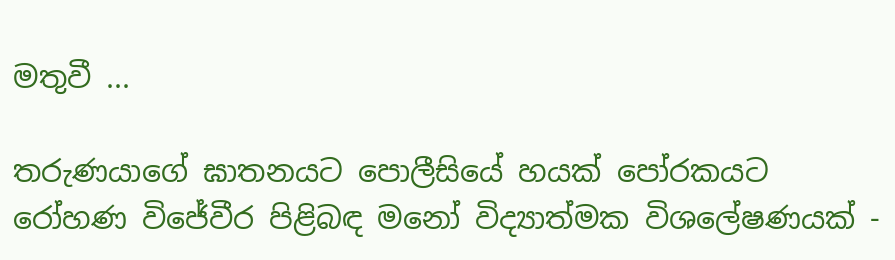මතුවී ...

තරුණයාගේ ඝාතනයට පොලීසියේ හයක් පෝරකයට
රෝහණ විජේවීර පිළිබඳ මනෝ විද්‍යාත්මක විශලේෂණයක් -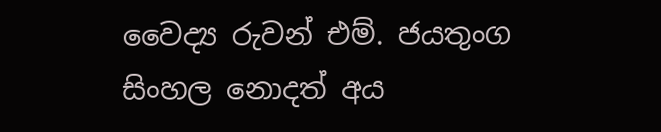වෛද්‍ය රුවන් එම්. ජයතුංග
සිංහල නොදත් අය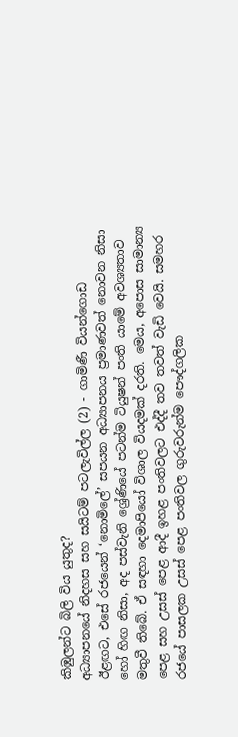කිඹුලන්ට බිලි විය යුතුද?
අධ්‍යාපනයේ නිදහස සහ සයිටම් පටලැවිල්ල (2) - ගාමිණී වියන්ගොඩ
ඊළඟට, එසේ රජයෙන් ‘නොමිලේ’ සපයන අධ්‍යාපනය ප්‍රමාණවත් නොවන නිසා හෝ හිඟ නිසා, අද පස්වැනි ශ්‍රේණියේ පටන්ම ටියුෂන් පංති යාමේ අවශ්‍යතාව මතුවී තිබේ. ඒ සඳහා දෙමාපියෝ විශාල වියදමක් දරති. මෙය, අපොස සාමාන්‍ය පෙළ සහ උසස් පෙළ ආදී ඉහළ පංතිවලට එද්දී තව තවත් වැඩි වෙයි. සමහර රජයේ පාසලක උසස් පෙළ පංතිවල ගුරුවරුන්ම පෞද්ගලික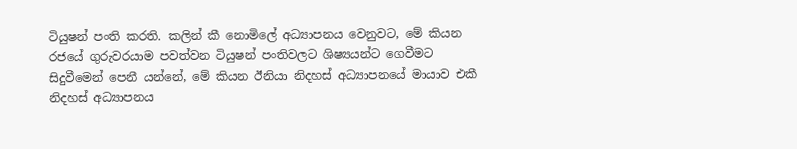ටියුෂන් පංති කරති. කලින් කී නොමිලේ අධ්‍යාපනය වෙනුවට, මේ කියන රජයේ ගුරුවරයාම පවත්වන ටියුෂන් පංතිවලට ශිෂ්‍යයන්ට ගෙවීමට සිදුවීමෙන් පෙනී යන්නේ, මේ කියන ඊනියා නිදහස් අධ්‍යාපනයේ මායාව එකී නිදහස් අධ්‍යාපනය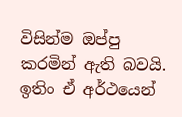විසින්ම ඔප්පු කරමින් ඇති බවයි. ඉතිං ඒ අර්ථයෙන්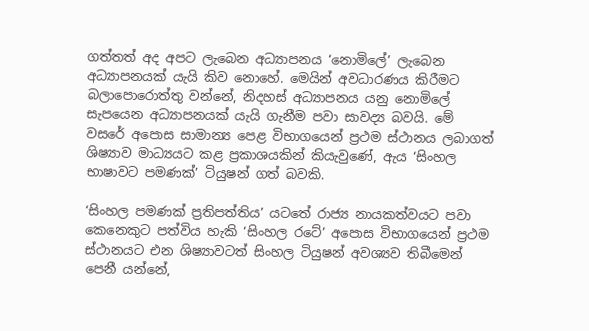ගත්තත් අද අපට ලැබෙන අධ්‍යාපනය ‘නොමිලේ’ ලැබෙන අධ්‍යාපනයක් යැයි කිව නොහේ. මෙයින් අවධාරණය කිරීමට බලාපොරොත්තු වන්නේ, නිදහස් අධ්‍යාපනය යනු නොමිලේ සැපයෙන අධ්‍යාපනයක් යැයි ගැනීම පවා සාවද්‍ය බවයි. මේ වසරේ අපොස සාමාන්‍ය පෙළ විභාගයෙන් ප්‍රථම ස්ථානය ලබාගත් ශිෂ්‍යාව මාධ්‍යයට කළ ප්‍රකාශයකින් කියැවුණේ, ඇය ‘සිංහල භාෂාවට පමණක්’ ටියුෂන් ගත් බවකි.

‘සිංහල පමණක් ප්‍රතිපත්තිය’ යටතේ රාජ්‍ය නායකත්වයට පවා කෙනෙකුට පත්විය හැකි ‘සිංහල රටේ’ අපොස විභාගයෙන් ප්‍රථම ස්ථානයට එන ශිෂ්‍යාවටත් සිංහල ටියුෂන් අවශ්‍යව තිබීමෙන් පෙනී යන්නේ,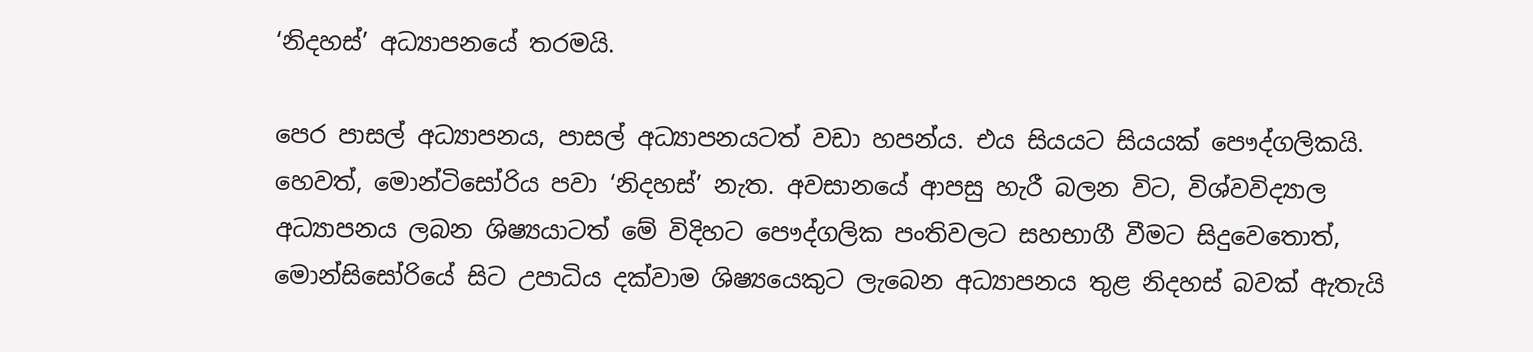‘නිදහස්’ අධ්‍යාපනයේ තරමයි.

පෙර පාසල් අධ්‍යාපනය, පාසල් අධ්‍යාපනයටත් වඩා හපන්ය. එය සියයට සියයක් පෞද්ගලිකයි. හෙවත්, මොන්ටිසෝරිය පවා ‘නිදහස්’ නැත. අවසානයේ ආපසු හැරී බලන විට, විශ්වවිද්‍යාල අධ්‍යාපනය ලබන ශිෂ්‍යයාටත් මේ විදිහට පෞද්ගලික පංතිවලට සහභාගී වීමට සිදුවෙතොත්, මොන්සිසෝරියේ සිට උපාධිය දක්වාම ශිෂ්‍යයෙකුට ලැබෙන අධ්‍යාපනය තුළ නිදහස් බවක් ඇතැයි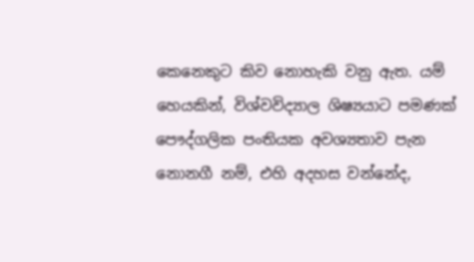කෙනෙකුට කිව නොහැකි වනු ඇත. යම් හෙයකින්, විශ්වවිද්‍යාල ශිෂ්‍යයාට පමණක් පෞද්ගලික පංතියක අවශ්‍යතාව පැන නොනගී නම්, එහි අදහස වන්නේද,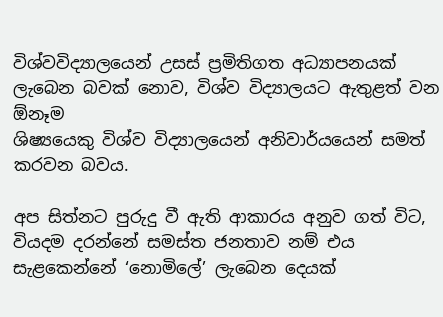විශ්වවිද්‍යාලයෙන් උසස් ප්‍රමිතිගත අධ්‍යාපනයක් ලැබෙන බවක් නොව, විශ්ව විද්‍යාලයට ඇතුළත් වන  ඕනෑම
ශිෂ්‍යයෙකු විශ්ව විද්‍යාලයෙන් අනිවාර්යයෙන් සමත් කරවන බවය.

අප සිත්නට පුරුදු වී ඇති ආකාරය අනුව ගත් විට, වියදම දරන්නේ සමස්ත ජනතාව නම් එය සැළකෙන්නේ ‘නොමිලේ’ ලැබෙන දෙයක්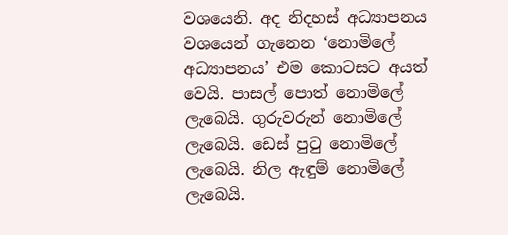වශයෙනි. අද නිදහස් අධ්‍යාපනය වශයෙන් ගැනෙන ‘නොමිලේ අධ්‍යාපනය’ එම කොටසට අයත් වෙයි. පාසල් පොත් නොමිලේ ලැබෙයි. ගුරුවරුන් නොමිලේ ලැබෙයි. ඩෙස් පුටු නොමිලේ ලැබෙයි. නිල ඇඳුම් නොමිලේ ලැබෙයි.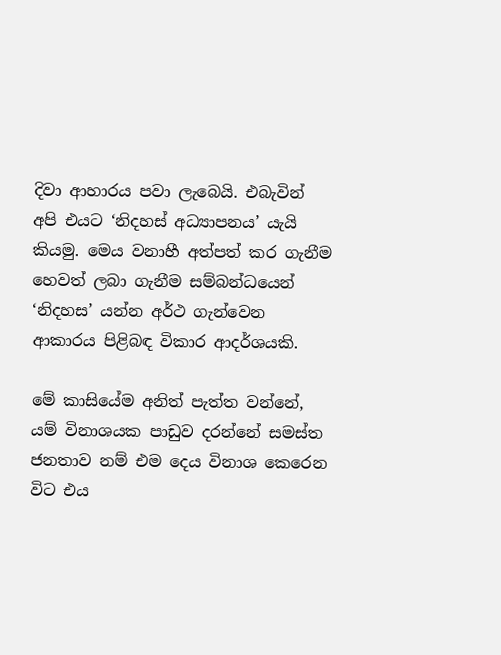දිවා ආහාරය පවා ලැබෙයි. එබැවින් අපි එයට ‘නිදහස් අධ්‍යාපනය’ යැයි කියමු. මෙය වනාහී අත්පත් කර ගැනීම හෙවත් ලබා ගැනීම සම්බන්ධයෙන් ‘නිදහස’ යන්න අර්ථ ගැන්වෙන ආකාරය පිළිබඳ විකාර ආදර්ශයකි.

මේ කාසියේම අනිත් පැත්ත වන්නේ, යම් විනාශයක පාඩුව දරන්නේ සමස්ත ජනතාව නම් එම දෙය විනාශ කෙරෙන විට එය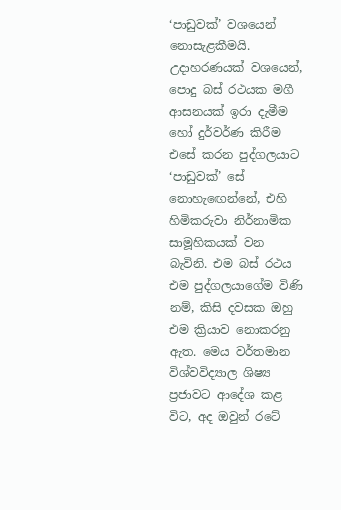‘පාඩුවක්’ වශයෙන් නොසැළකීමයි. උදාහරණයක් වශයෙන්, පොදු බස් රථයක මගී ආසනයක් ඉරා දැමීම හෝ දුර්වර්ණ කිරීම එසේ කරන පුද්ගලයාට ‘පාඩුවක්’ සේ නොහැඟෙන්නේ, එහි හිමිකරුවා නිර්නාමික සාමූහිකයක් වන බැවිනි. එම බස් රථය එම පුද්ගලයාගේම විණි නම්, කිසි දවසක ඔහු එම ක්‍රියාව නොකරනු ඇත. මෙය වර්තමාන විශ්වවිද්‍යාල ශිෂ්‍ය ප්‍රජාවට ආදේශ කළ විට, අද ඔවුන් රටේ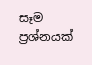සෑම ප්‍රශ්නයක්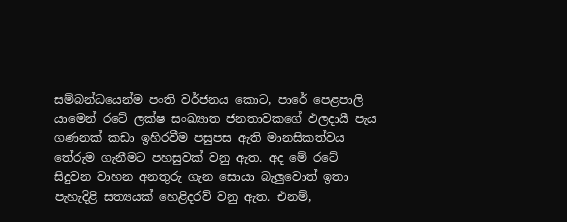සම්බන්ධයෙන්ම පංති වර්ජනය කොට, පාරේ පෙළපාලි යාමෙන් රටේ ලක්ෂ සංඛ්‍යාත ජනතාවකගේ ඵලදායී පැය ගණනක් කඩා ඉහිරවීම පසුපස ඇති මානසිකත්වය තේරුම ගැනීමට පහසුවක් වනු ඇත. අද මේ රටේ සිදුවන වාහන අනතුරු ගැන සොයා බැලුවොත් ඉතා පැහැදිළි සත්‍යයක් හෙළිදරව් වනු ඇත. එනම්,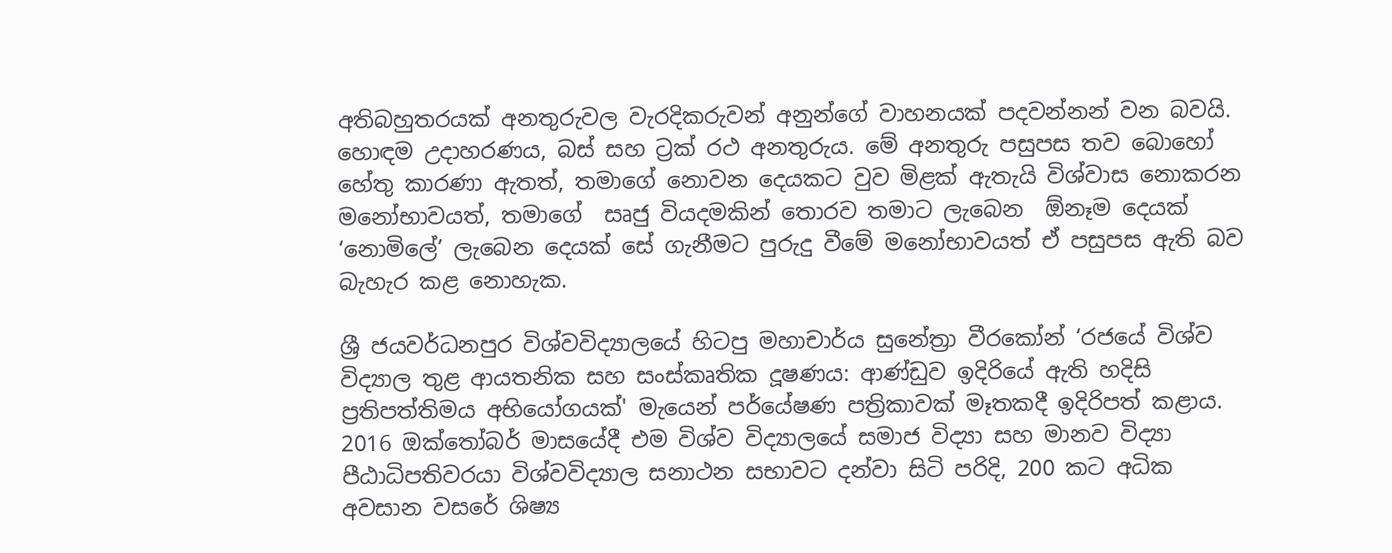අතිබහුතරයක් අනතුරුවල වැරදිකරුවන් අනුන්ගේ වාහනයක් පදවන්නන් වන බවයි. හොඳම උදාහරණය, බස් සහ ට්‍රක් රථ අනතුරුය. මේ අනතුරු පසුපස තව බොහෝ හේතු කාරණා ඇතත්, තමාගේ නොවන දෙයකට වුව මිළක් ඇතැයි විශ්වාස නොකරන මනෝභාවයත්, තමාගේ  සෘජු වියදමකින් තොරව තමාට ලැබෙන  ඕනෑම දෙයක් ‘නොමිලේ’ ලැබෙන දෙයක් සේ ගැනීමට පුරුදු වීමේ මනෝභාවයත් ඒ පසුපස ඇති බව බැහැර කළ නොහැක.

ශ්‍රී ජයවර්ධනපුර විශ්වවිද්‍යාලයේ හිටපු මහාචාර්ය සුනේත්‍රා වීරකෝන් ‘රජයේ විශ්ව විද්‍යාල තුළ ආයතනික සහ සංස්කෘතික දූෂණය: ආණ්ඩුව ඉදිරියේ ඇති හදිසි ප්‍රතිපත්තිමය අභියෝගයක්' මැයෙන් පර්යේෂණ පත්‍රිකාවක් මෑතකදී ඉදිරිපත් කළාය. 2016 ඔක්තෝබර් මාසයේදී එම විශ්ව විද්‍යාලයේ සමාජ විද්‍යා සහ මානව විද්‍යා පීඨාධිපතිවරයා විශ්වවිද්‍යාල සනාථන සභාවට දන්වා සිටි පරිදි, 200 කට අධික අවසාන වසරේ ශිෂ්‍ය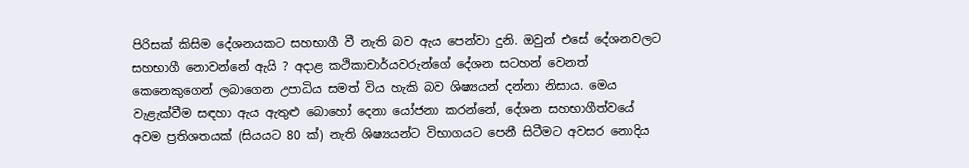පිරිසක් කිසිම දේශනයකට සහභාගී වී නැති බව ඇය පෙන්වා දුනි. ඔවුන් එසේ දේශනවලට සහභාගී නොවන්නේ ඇයි ? අදාළ කථිකාචාර්යවරුන්ගේ දේශන සටහන් වෙනත් කෙනෙකුගෙන් ලබාගෙන උපාධිය සමත් විය හැකි බව ශිෂ්‍යයන් දන්නා නිසාය. මෙය වැළැක්වීම සඳහා ඇය ඇතුළු බොහෝ දෙනා යෝජනා කරන්නේ, දේශන සහභාගීත්වයේ අවම ප්‍රතිශතයක් (සියයට 80 ක්) නැති ශිෂ්‍යයන්ට විභාගයට පෙනී සිටීමට අවසර නොදිය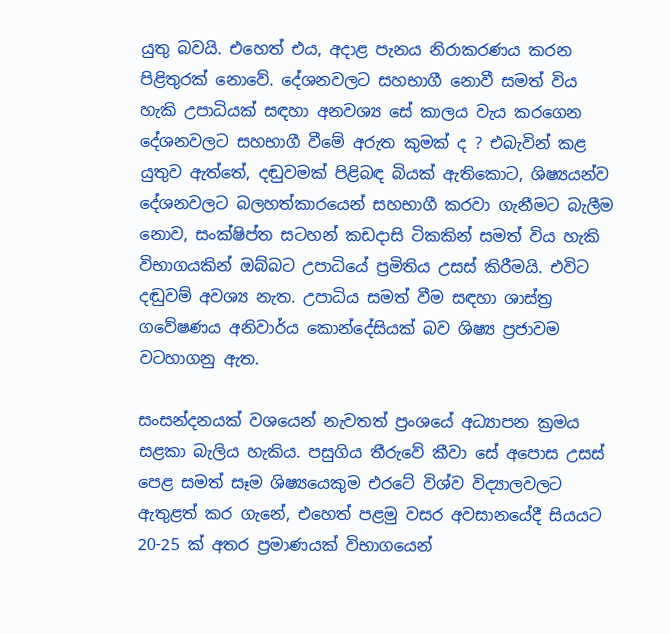යුතු බවයි. එහෙත් එය, අදාළ පැනය නිරාකරණය කරන පිළිතුරක් නොවේ. දේශනවලට සහභාගී නොවී සමත් විය හැකි උපාධියක් සඳහා අනවශ්‍ය සේ කාලය වැය කරගෙන දේශනවලට සහභාගී වීමේ අරුත කුමක් ද ? එබැවින් කළ යුතුව ඇත්තේ, දඬුවමක් පිළිබඳ බියක් ඇතිකොට, ශිෂ්‍යයන්ව දේශනවලට බලහත්කාරයෙන් සහභාගී කරවා ගැනීමට බැලීම නොව, සංක්ෂිප්ත සටහන් කඩදාසි ටිකකින් සමත් විය හැකි විභාගයකින් ඔබ්බට උපාධියේ ප්‍රමිතිය උසස් කිරීමයි. එවිට දඬුවම් අවශ්‍ය නැත. උපාධිය සමත් වීම සඳහා ශාස්ත්‍ර ගවේෂණය අනිවාර්ය කොන්දේසියක් බව ශිෂ්‍ය ප්‍රජාවම වටහාගනු ඇත.

සංසන්දනයක් වශයෙන් නැවතත් ප්‍රංශයේ අධ්‍යාපන ක්‍රමය සළකා බැලිය හැකිය. පසුගිය තීරුවේ කීවා සේ අපොස උසස් පෙළ සමත් සෑම ශිෂ්‍යයෙකුම එරටේ විශ්ව විද්‍යාලවලට ඇතුළත් කර ගැනේ, එහෙත් පළමු වසර අවසානයේදී සියයට 20-25 ක් අතර ප්‍රමාණයක් විභාගයෙන්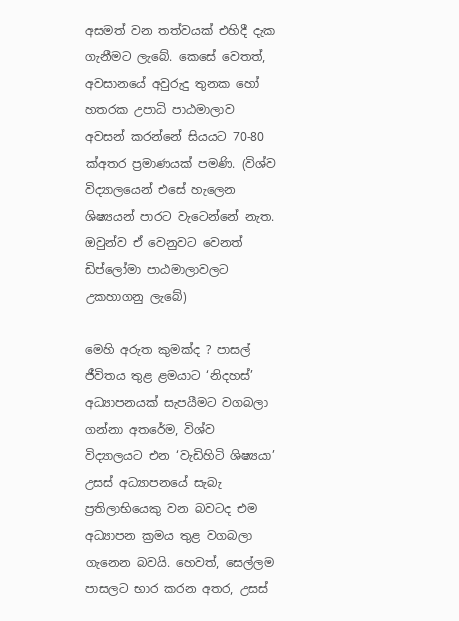අසමත් වන තත්වයක් එහිදී දැක ගැනීමට ලැබේ. කෙසේ වෙතත්, අවසානයේ අවුරුදු තුනක හෝ හතරක උපාධි පාඨමාලාව අවසන් කරන්නේ සියයට 70-80 ක්අතර ප්‍රමාණයක් පමණි. (විශ්ව විද්‍යාලයෙන් එසේ හැලෙන ශිෂ්‍යයන් පාරට වැටෙන්නේ නැත. ඔවුන්ව ඒ වෙනුවට වෙනත් ඩිප්ලෝමා පාඨමාලාවලට උකහාගනු ලැබේ)

මෙහි අරුත කුමක්ද ? පාසල් ජීවිතය තුළ ළමයාට ‘නිදහස්’ අධ්‍යාපනයක් සැපයීමට වගබලා ගන්නා අතරේම, විශ්ව විද්‍යාලයට එන ‘වැඩිහිටි ශිෂ්‍යයා’ උසස් අධ්‍යාපනයේ සැබැ ප්‍රතිලාභියෙකු වන බවටද එම අධ්‍යාපන ක්‍රමය තුළ වගබලා ගැනෙන බවයි. හෙවත්, සෙල්ලම පාසලට භාර කරන අතර, උසස්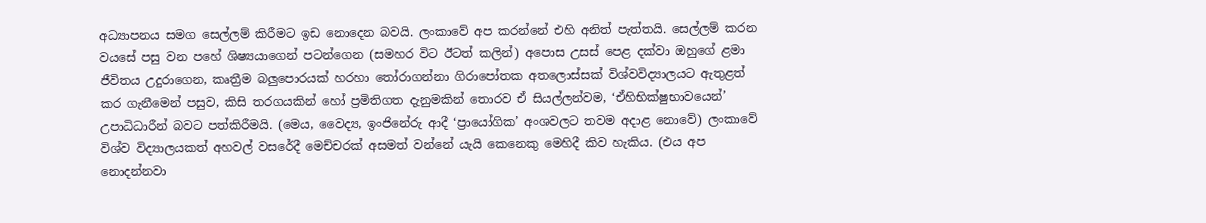අධ්‍යාපනය සමග සෙල්ලම් කිරීමට ඉඩ නොදෙන බවයි. ලංකාවේ අප කරන්නේ එහි අනිත් පැත්තයි. සෙල්ලම් කරන වයසේ පසු වන පහේ ශිෂ්‍යයාගෙන් පටන්ගෙන (සමහර විට ඊටත් කලින්) අපොස උසස් පෙළ දක්වා ඔහුගේ ළමා ජීවිතය උදුරාගෙන, කෘත්‍රීම බලුපොරයක් හරහා තෝරාගන්නා ගිරාපෝතක අතලොස්සක් විශ්වවිද්‍යාලයට ඇතුළත් කර ගැනීමෙන් පසුව, කිසි තරගයකින් හෝ ප්‍රමිතිගත දැනුමකින් තොරව ඒ සියල්ලන්වම, ‘ඒහිභික්ෂුභාවයෙන්’ උපාධිධාරීන් බවට පත්කිරීමයි. (මෙය, වෛද්‍ය, ඉංජිනේරු ආදී ‘ප්‍රායෝගික’ අංශවලට තවම අදාළ නොවේ) ලංකාවේ විශ්ව විද්‍යාලයකත් අහවල් වසරේදී මෙච්චරක් අසමත් වන්නේ යැයි කෙනෙකු මෙහිදී කිව හැකිය. (එය අප නොදන්නවා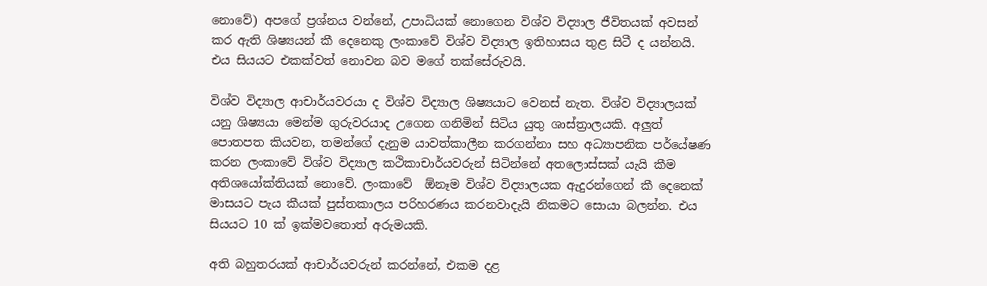නොවේ) අපගේ ප්‍රශ්නය වන්නේ, උපාධියක් නොගෙන විශ්ව විද්‍යාල ජීවිතයක් අවසන් කර ඇති ශිෂ්‍යයන් කී දෙනෙකු ලංකාවේ විශ්ව විද්‍යාල ඉතිහාසය තුළ සිටී ද යන්නයි. එය සියයට එකක්වත් නොවන බව මගේ තක්සේරුවයි.

විශ්ව විද්‍යාල ආචාර්යවරයා ද විශ්ව විද්‍යාල ශිෂ්‍යයාට වෙනස් නැත. විශ්ව විද්‍යාලයක් යනු ශිෂ්‍යයා මෙන්ම ගුරුවරයාද උගෙන ගනිමින් සිටිය යුතු ශාස්ත්‍රාලයකි. අලුත් පොතපත කියවන, තමන්ගේ දැනුම යාවත්කාලීන කරගන්නා සහ අධ්‍යාපනික පර්යේෂණ කරන ලංකාවේ විශ්ව විද්‍යාල කථිකාචාර්යවරුන් සිටින්නේ අතලොස්සක් යැයි කීම අතිශයෝක්තියක් නොවේ. ලංකාවේ  ඕනෑම විශ්ව විද්‍යාලයක ඇදුරන්ගෙන් කී දෙනෙක් මාසයට පැය කීයක් පුස්තකාලය පරිහරණය කරනවාදැයි නිකමට සොයා බලන්න. එය සියයට 10 ක් ඉක්මවතොත් අරුමයකි.

අති බහුතරයක් ආචාර්යවරුන් කරන්නේ, එකම දළ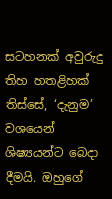සටහනක් අවුරුදු තිහ හතළිහක් තිස්සේ, ‘දැනුම’ වශයෙන් ශිෂ්‍යයන්ට බෙදා දීමයි. ඔහුගේ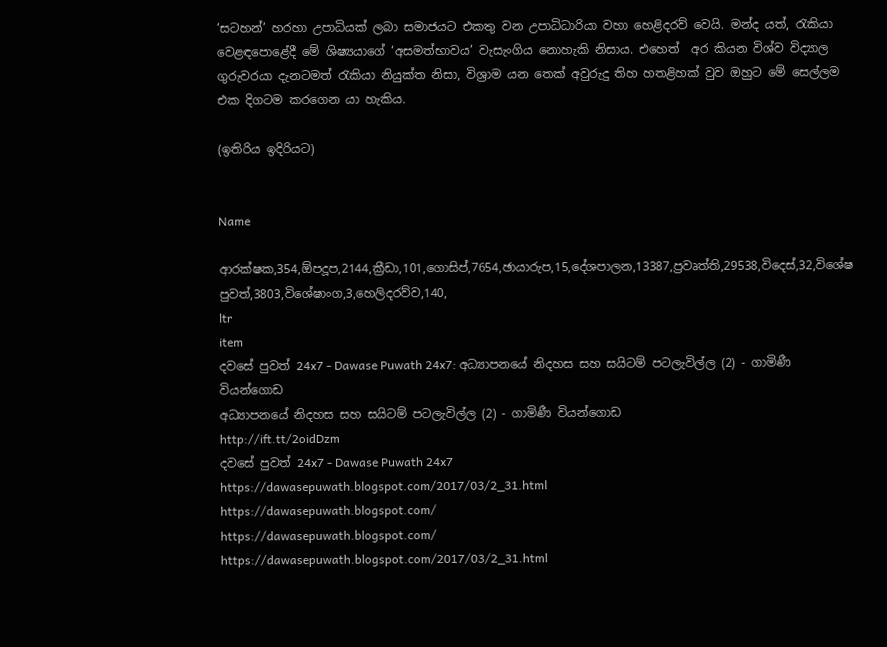‘සටහන්’ හරහා උපාධියක් ලබා සමාජයට එකතු වන උපාධිධාරියා වහා හෙළිදරව් වෙයි. මන්ද යත්, රැකියා වෙළඳපොළේදී මේ ශිෂ්‍යයාගේ ‘අසමත්භාවය’ වැසැංගිය නොහැකි නිසාය. එහෙත්  අර කියන විශ්ව විද්‍යාල ගුරුවරයා දැනටමත් රැකියා නියුක්ත නිසා, විශ්‍රාම යන තෙක් අවුරුදු තිහ හතළිහක් වුව ඔහුට මේ සෙල්ලම එක දිගටම කරගෙන යා හැකිය.

(ඉතිරිය ඉදිරියට)


Name

ආරක්ෂක,354,ඕපදූප,2144,ක්‍රීඩා,101,ගොසිප්,7654,ඡායාරුප,15,දේශපාලන,13387,ප්‍රවෘත්ති,29538,විදෙස්,32,විශේෂ පුවත්,3803,විශේෂාංග,3,හෙලිදරව්ව,140,
ltr
item
දවසේ පුවත් 24x7 - Dawase Puwath 24x7: අධ්‍යාපනයේ නිදහස සහ සයිටම් පටලැවිල්ල (2) - ගාමිණී වියන්ගොඩ
අධ්‍යාපනයේ නිදහස සහ සයිටම් පටලැවිල්ල (2) - ගාමිණී වියන්ගොඩ
http://ift.tt/2oidDzm
දවසේ පුවත් 24x7 - Dawase Puwath 24x7
https://dawasepuwath.blogspot.com/2017/03/2_31.html
https://dawasepuwath.blogspot.com/
https://dawasepuwath.blogspot.com/
https://dawasepuwath.blogspot.com/2017/03/2_31.html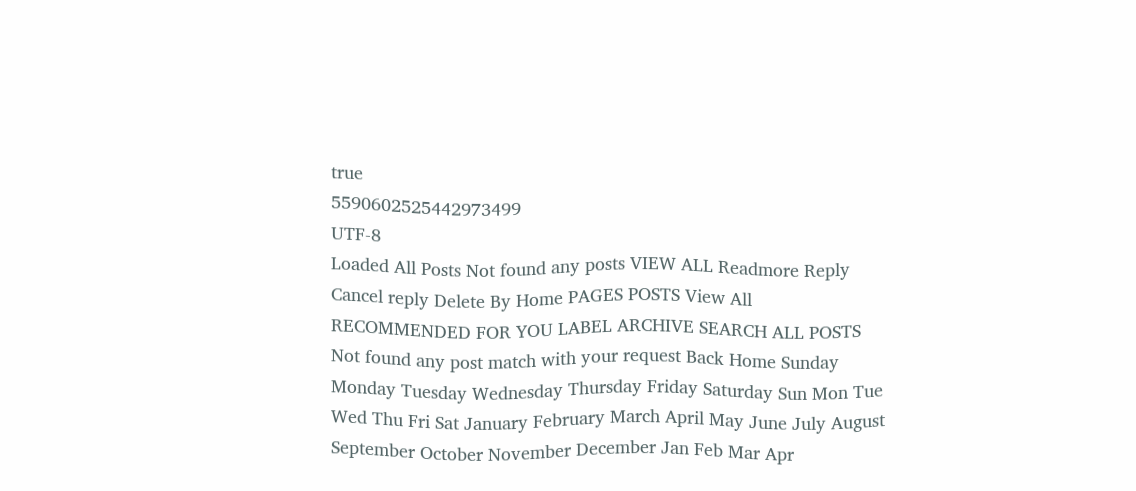true
5590602525442973499
UTF-8
Loaded All Posts Not found any posts VIEW ALL Readmore Reply Cancel reply Delete By Home PAGES POSTS View All RECOMMENDED FOR YOU LABEL ARCHIVE SEARCH ALL POSTS Not found any post match with your request Back Home Sunday Monday Tuesday Wednesday Thursday Friday Saturday Sun Mon Tue Wed Thu Fri Sat January February March April May June July August September October November December Jan Feb Mar Apr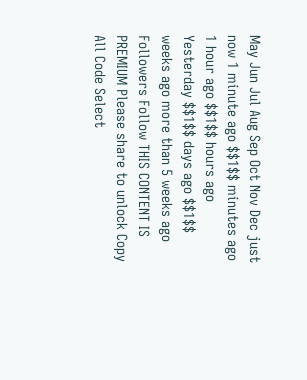May Jun Jul Aug Sep Oct Nov Dec just now 1 minute ago $$1$$ minutes ago 1 hour ago $$1$$ hours ago Yesterday $$1$$ days ago $$1$$ weeks ago more than 5 weeks ago Followers Follow THIS CONTENT IS PREMIUM Please share to unlock Copy All Code Select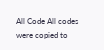All Code All codes were copied to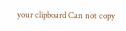your clipboard Can not copy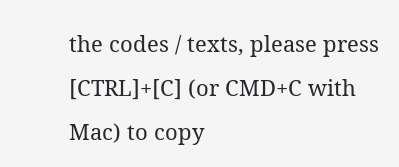the codes / texts, please press [CTRL]+[C] (or CMD+C with Mac) to copy